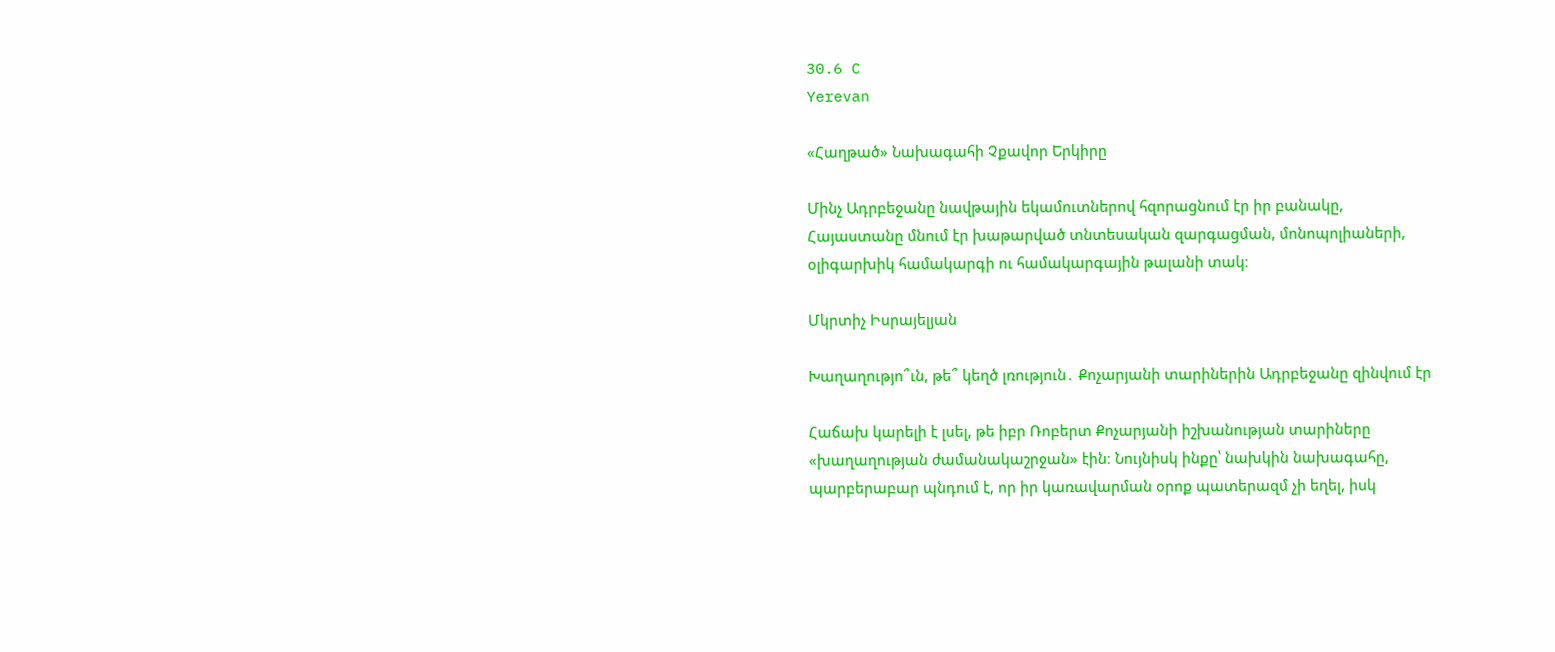30.6 C
Yerevan

«Հաղթած» Նախագահի Չքավոր Երկիրը

Մինչ Ադրբեջանը նավթային եկամուտներով հզորացնում էր իր բանակը, Հայաստանը մնում էր խաթարված տնտեսական զարգացման, մոնոպոլիաների, օլիգարխիկ համակարգի ու համակարգային թալանի տակ։

Մկրտիչ Իսրայելյան

Խաղաղությո՞ւն, թե՞ կեղծ լռություն․ Քոչարյանի տարիներին Ադրբեջանը զինվում էր

Հաճախ կարելի է լսել, թե իբր Ռոբերտ Քոչարյանի իշխանության տարիները «խաղաղության ժամանակաշրջան» էին։ Նույնիսկ ինքը՝ նախկին նախագահը, պարբերաբար պնդում է, որ իր կառավարման օրոք պատերազմ չի եղել, իսկ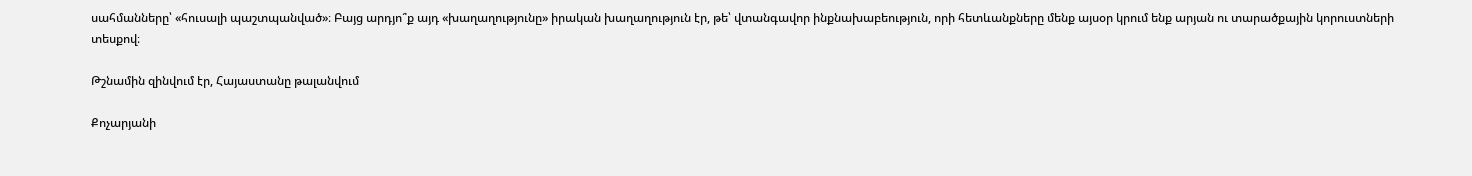սահմանները՝ «հուսալի պաշտպանված»։ Բայց արդյո՞ք այդ «խաղաղությունը» իրական խաղաղություն էր, թե՝ վտանգավոր ինքնախաբեություն, որի հետևանքները մենք այսօր կրում ենք արյան ու տարածքային կորուստների տեսքով։

Թշնամին զինվում էր, Հայաստանը թալանվում

Քոչարյանի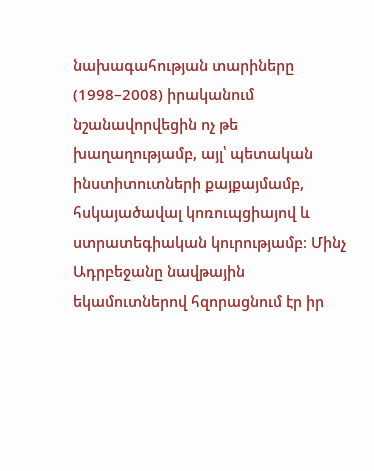նախագահության տարիները (1998–2008) իրականում նշանավորվեցին ոչ թե խաղաղությամբ, այլ՝ պետական ինստիտուտների քայքայմամբ, հսկայածավալ կոռուպցիայով և ստրատեգիական կուրությամբ։ Մինչ Ադրբեջանը նավթային եկամուտներով հզորացնում էր իր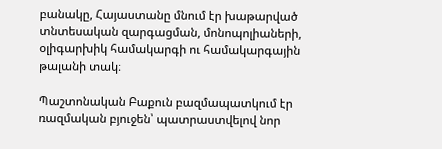բանակը, Հայաստանը մնում էր խաթարված տնտեսական զարգացման, մոնոպոլիաների, օլիգարխիկ համակարգի ու համակարգային թալանի տակ։

Պաշտոնական Բաքուն բազմապատկում էր ռազմական բյուջեն՝ պատրաստվելով նոր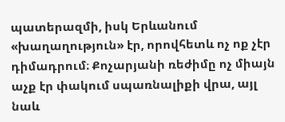պատերազմի, իսկ Երևանում «խաղաղություն» էր, որովհետև ոչ ոք չէր դիմադրում։ Քոչարյանի ռեժիմը ոչ միայն աչք էր փակում սպառնալիքի վրա, այլ նաև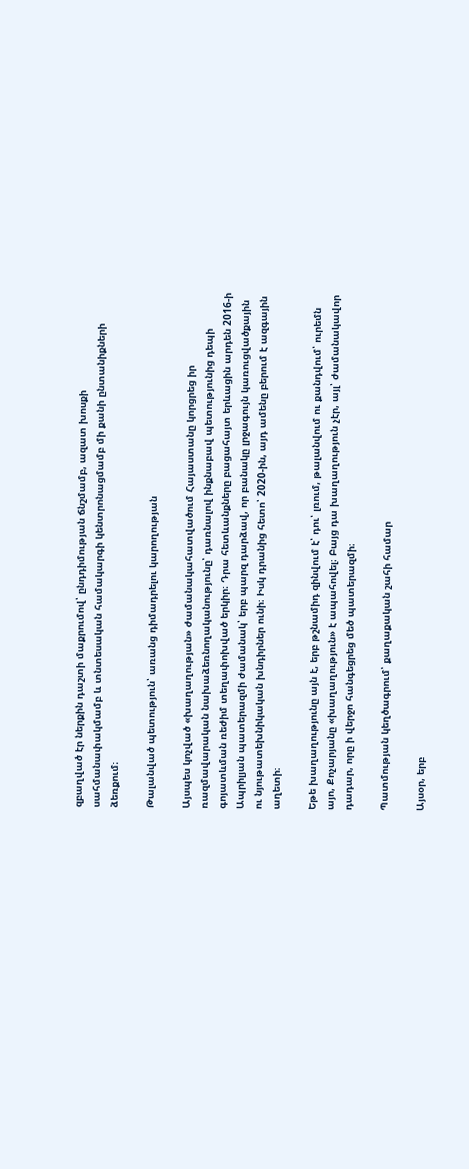զբաղված էր ներքին դաշտի մաքրումով՝ ընդդիմության ճնշմամբ, ազատ խոսքի սահմանափակմամբ և տնտեսական համակարգի կենտրոնացմամբ մի քանի ընտանիքների ձեռքում։

Թալանված պետություն՝ առանց դիմադրելու կարողության

Այսպես կոչված «խաղաղության» ժամանակահատվածում Հայաստանը կորցրեց իր ռազմավարական նախաձեռնողականությունը՝ դառնալով ինքնաբավ պետությունից դեպի գոյատևման ռեժիմ տեղափոխված երկիր։ Դրա հետևանքները բացահայտ երևացին արդեն 2016‑ի Ապրիլյան պատերազմի ժամանակ՝ երբ պարզ դարձավ, որ բանակը լրջագույն կառուցվածքային ու նյութատեխնիկական խնդիրներ ունի։ Իսկ դրանից հետո՝ 2020-ին, այդ ամենը բերում է ազգային աղետի։

Եթե խաղաղությունը այն է, երբ թշնամիդ զինվում է՝ դու՝ լռում, թալանվում ու քանդվում՝ ուրեմն այո, Քոչարյանը «խաղաղություն» է ապահովել։ Բայց դա խաղաղություն չէր, այլ՝ ժամանակավոր դադար, որը ի վերջո հանգեցրեց մեծ պատերազմի։

Պատմության կեղծագրում՝ քաղաքական շահի համար

Այսօր, երբ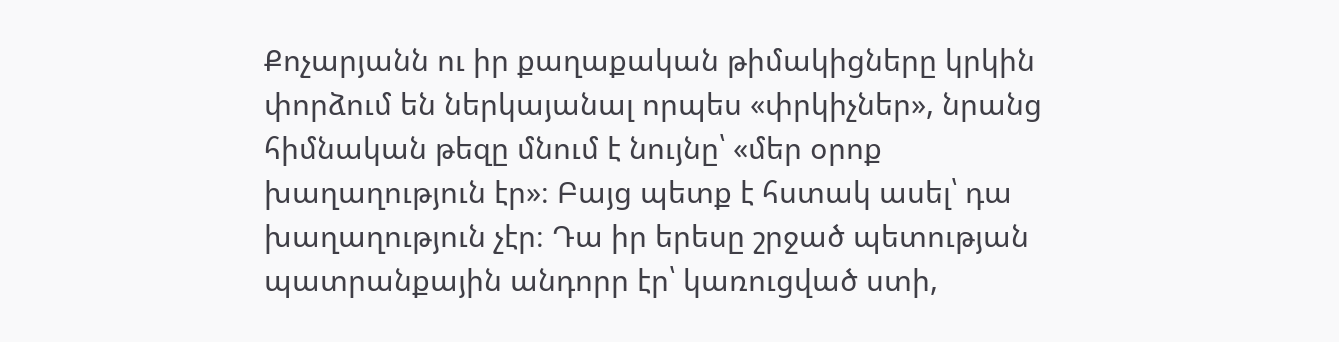Քոչարյանն ու իր քաղաքական թիմակիցները կրկին փորձում են ներկայանալ որպես «փրկիչներ», նրանց հիմնական թեզը մնում է նույնը՝ «մեր օրոք խաղաղություն էր»։ Բայց պետք է հստակ ասել՝ դա խաղաղություն չէր։ Դա իր երեսը շրջած պետության պատրանքային անդորր էր՝ կառուցված ստի,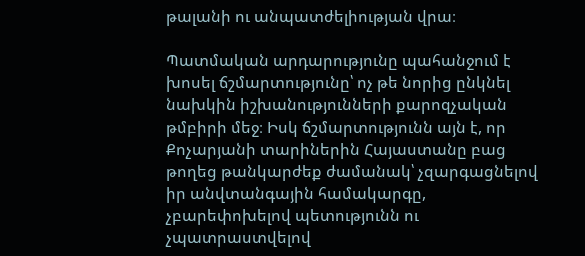թալանի ու անպատժելիության վրա։

Պատմական արդարությունը պահանջում է խոսել ճշմարտությունը՝ ոչ թե նորից ընկնել նախկին իշխանությունների քարոզչական թմբիրի մեջ։ Իսկ ճշմարտությունն այն է, որ Քոչարյանի տարիներին Հայաստանը բաց թողեց թանկարժեք ժամանակ՝ չզարգացնելով իր անվտանգային համակարգը, չբարեփոխելով պետությունն ու չպատրաստվելով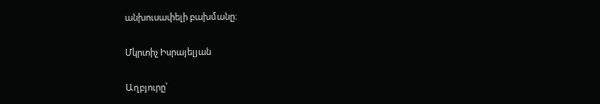անխուսափելի բախմանը։

Մկրտիչ Իսրայելյան

Աղբյուրը՝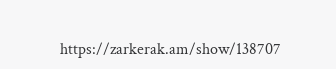https://zarkerak.am/show/138707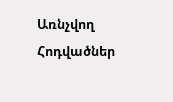Առնչվող Հոդվածներ